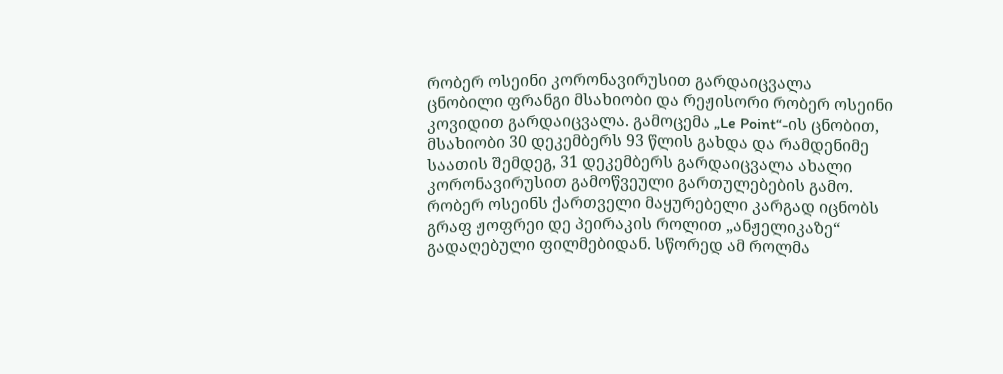რობერ ოსეინი კორონავირუსით გარდაიცვალა
ცნობილი ფრანგი მსახიობი და რეჟისორი რობერ ოსეინი კოვიდით გარდაიცვალა. გამოცემა „Le Point“-ის ცნობით, მსახიობი 30 დეკემბერს 93 წლის გახდა და რამდენიმე საათის შემდეგ, 31 დეკემბერს გარდაიცვალა ახალი კორონავირუსით გამოწვეული გართულებების გამო.
რობერ ოსეინს ქართველი მაყურებელი კარგად იცნობს გრაფ ჟოფრეი დე პეირაკის როლით „ანჟელიკაზე“ გადაღებული ფილმებიდან. სწორედ ამ როლმა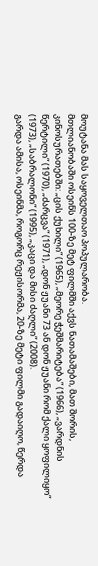მოუტანა მას საყოველთაო პოპულარობა.
მთლიანობაში ოსეინს 100-ზე მეტ ფილმში აქვს ნათამაშები, მათ შორის, კინოსურათებში: „ცის ქუხილი“ (1965), „მეორე ჭეშმარიტება“ (1966), „ვარდნის წერტილი“ (1970), „ძარცვა“ (1971), „დონ ჟუანი 73 ან დონ ჟუანი რომ ქალი ყოფილიყო“ (1973), „საბრალონი“ (1995), „კაცი და მისი ძაღლი“ (2008).
გარდა ამისა, ოსეინმა, როგორც რეჟისორმა, 20-ზე მეტი ფილმი გადაიღო, წერდა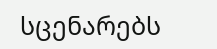სცენარებს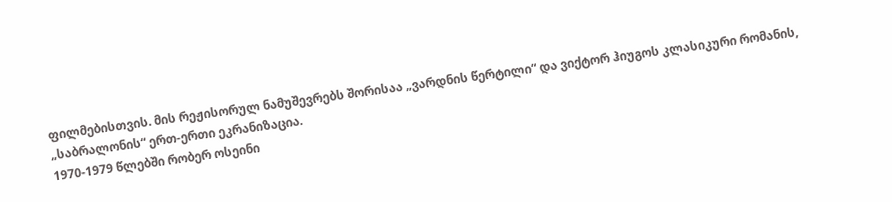ფილმებისთვის. მის რეჟისორულ ნამუშევრებს შორისაა „ვარდნის წერტილი“ და ვიქტორ ჰიუგოს კლასიკური რომანის, „საბრალონის“ ერთ-ერთი ეკრანიზაცია.
1970-1979 წლებში რობერ ოსეინი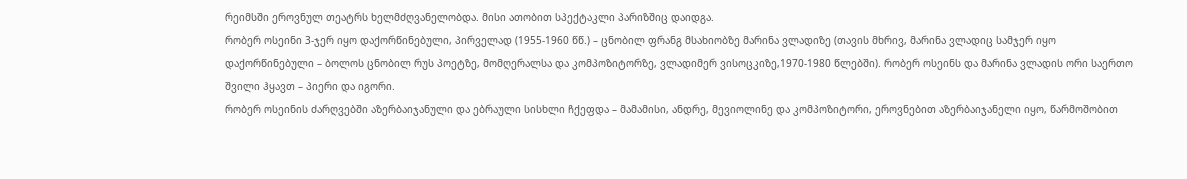რეიმსში ეროვნულ თეატრს ხელმძღვანელობდა. მისი ათობით სპექტაკლი პარიზშიც დაიდგა.
რობერ ოსეინი 3-ჯერ იყო დაქორწინებული, პირველად (1955-1960 წწ.) – ცნობილ ფრანგ მსახიობზე მარინა ვლადიზე (თავის მხრივ, მარინა ვლადიც სამჯერ იყო დაქორწინებული – ბოლოს ცნობილ რუს პოეტზე, მომღერალსა და კომპოზიტორზე, ვლადიმერ ვისოცკიზე,1970-1980 წლებში). რობერ ოსეინს და მარინა ვლადის ორი საერთო შვილი ჰყავთ – პიერი და იგორი.
რობერ ოსეინის ძარღვებში აზერბაიჯანული და ებრაული სისხლი ჩქეფდა – მამამისი, ანდრე, მევიოლინე და კომპოზიტორი, ეროვნებით აზერბაიჯანელი იყო, წარმოშობით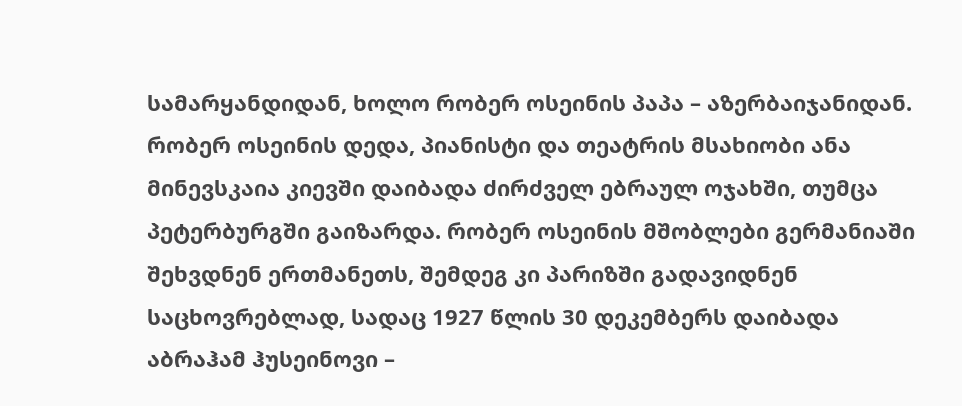სამარყანდიდან, ხოლო რობერ ოსეინის პაპა – აზერბაიჯანიდან.
რობერ ოსეინის დედა, პიანისტი და თეატრის მსახიობი ანა მინევსკაია კიევში დაიბადა ძირძველ ებრაულ ოჯახში, თუმცა პეტერბურგში გაიზარდა. რობერ ოსეინის მშობლები გერმანიაში შეხვდნენ ერთმანეთს, შემდეგ კი პარიზში გადავიდნენ საცხოვრებლად, სადაც 1927 წლის 30 დეკემბერს დაიბადა აბრაჰამ ჰუსეინოვი –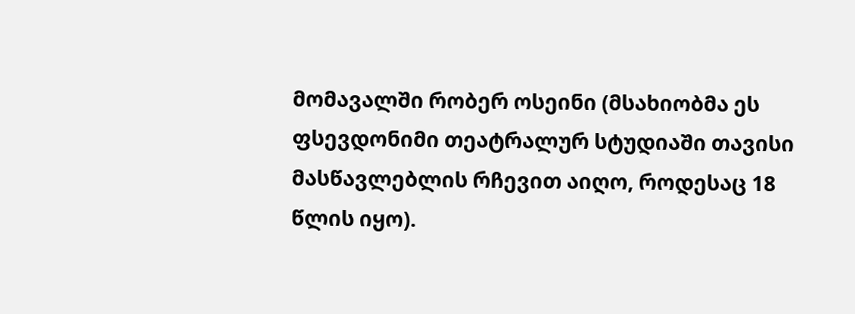მომავალში რობერ ოსეინი (მსახიობმა ეს ფსევდონიმი თეატრალურ სტუდიაში თავისი მასწავლებლის რჩევით აიღო, როდესაც 18 წლის იყო).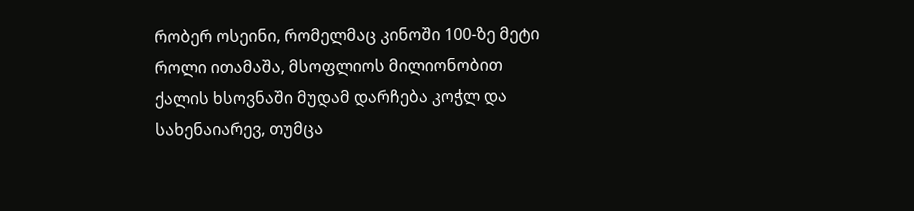რობერ ოსეინი, რომელმაც კინოში 100-ზე მეტი როლი ითამაშა, მსოფლიოს მილიონობით ქალის ხსოვნაში მუდამ დარჩება კოჭლ და სახენაიარევ, თუმცა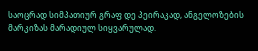საოცრად სიმპათიურ გრაფ დე პეირაკად, ანგელოზების მარკიზას მარადიულ სიყვარულად.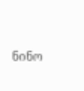ნინო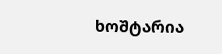ხოშტარია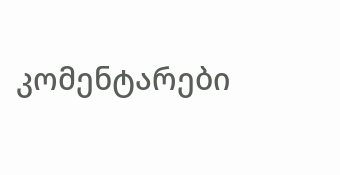კომენტარები